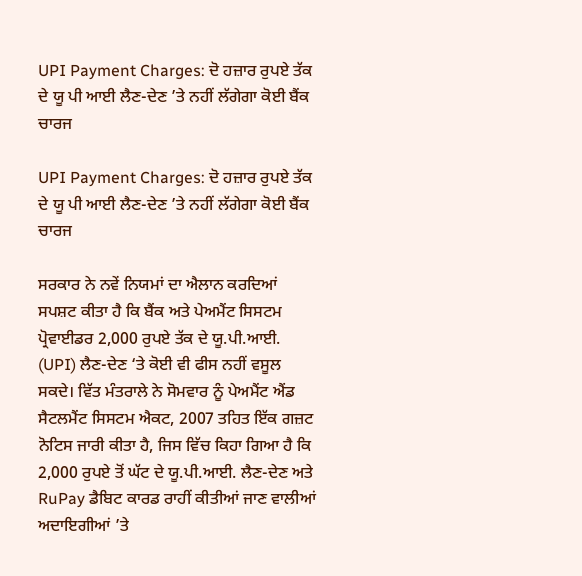UPI Payment Charges: ਦੋ ਹਜ਼ਾਰ ਰੁਪਏ ਤੱਕ ਦੇ ਯੂ ਪੀ ਆਈ ਲੈਣ-ਦੇਣ ’ਤੇ ਨਹੀਂ ਲੱਗੇਗਾ ਕੋਈ ਬੈਂਕ ਚਾਰਜ

UPI Payment Charges: ਦੋ ਹਜ਼ਾਰ ਰੁਪਏ ਤੱਕ ਦੇ ਯੂ ਪੀ ਆਈ ਲੈਣ-ਦੇਣ ’ਤੇ ਨਹੀਂ ਲੱਗੇਗਾ ਕੋਈ ਬੈਂਕ ਚਾਰਜ

ਸਰਕਾਰ ਨੇ ਨਵੇਂ ਨਿਯਮਾਂ ਦਾ ਐਲਾਨ ਕਰਦਿਆਂ ਸਪਸ਼ਟ ਕੀਤਾ ਹੈ ਕਿ ਬੈਂਕ ਅਤੇ ਪੇਅਮੈਂਟ ਸਿਸਟਮ ਪ੍ਰੋਵਾਈਡਰ 2,000 ਰੁਪਏ ਤੱਕ ਦੇ ਯੂ.ਪੀ.ਆਈ. (UPI) ਲੈਣ-ਦੇਣ ‘ਤੇ ਕੋਈ ਵੀ ਫੀਸ ਨਹੀਂ ਵਸੂਲ ਸਕਦੇ। ਵਿੱਤ ਮੰਤਰਾਲੇ ਨੇ ਸੋਮਵਾਰ ਨੂੰ ਪੇਅਮੈਂਟ ਐਂਡ ਸੈਟਲਮੈਂਟ ਸਿਸਟਮ ਐਕਟ, 2007 ਤਹਿਤ ਇੱਕ ਗਜ਼ਟ ਨੋਟਿਸ ਜਾਰੀ ਕੀਤਾ ਹੈ, ਜਿਸ ਵਿੱਚ ਕਿਹਾ ਗਿਆ ਹੈ ਕਿ 2,000 ਰੁਪਏ ਤੋਂ ਘੱਟ ਦੇ ਯੂ.ਪੀ.ਆਈ. ਲੈਣ-ਦੇਣ ਅਤੇ RuPay ਡੈਬਿਟ ਕਾਰਡ ਰਾਹੀਂ ਕੀਤੀਆਂ ਜਾਣ ਵਾਲੀਆਂ ਅਦਾਇਗੀਆਂ ’ਤੇ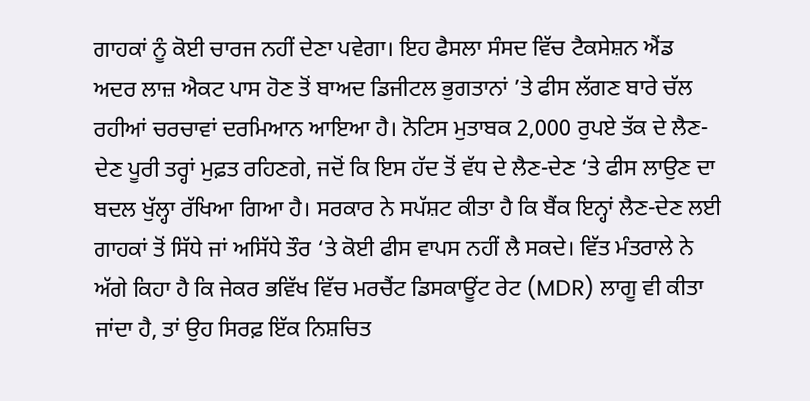ਗਾਹਕਾਂ ਨੂੰ ਕੋਈ ਚਾਰਜ ਨਹੀਂ ਦੇਣਾ ਪਵੇਗਾ। ਇਹ ਫੈਸਲਾ ਸੰਸਦ ਵਿੱਚ ਟੈਕਸੇਸ਼ਨ ਐਂਡ ਅਦਰ ਲਾਜ਼ ਐਕਟ ਪਾਸ ਹੋਣ ਤੋਂ ਬਾਅਦ ਡਿਜੀਟਲ ਭੁਗਤਾਨਾਂ ’ਤੇ ਫੀਸ ਲੱਗਣ ਬਾਰੇ ਚੱਲ ਰਹੀਆਂ ਚਰਚਾਵਾਂ ਦਰਮਿਆਨ ਆਇਆ ਹੈ। ਨੋਟਿਸ ਮੁਤਾਬਕ 2,000 ਰੁਪਏ ਤੱਕ ਦੇ ਲੈਣ-ਦੇਣ ਪੂਰੀ ਤਰ੍ਹਾਂ ਮੁਫ਼ਤ ਰਹਿਣਗੇ, ਜਦੋਂ ਕਿ ਇਸ ਹੱਦ ਤੋਂ ਵੱਧ ਦੇ ਲੈਣ-ਦੇਣ ‘ਤੇ ਫੀਸ ਲਾਉਣ ਦਾ ਬਦਲ ਖੁੱਲ੍ਹਾ ਰੱਖਿਆ ਗਿਆ ਹੈ। ਸਰਕਾਰ ਨੇ ਸਪੱਸ਼ਟ ਕੀਤਾ ਹੈ ਕਿ ਬੈਂਕ ਇਨ੍ਹਾਂ ਲੈਣ-ਦੇਣ ਲਈ ਗਾਹਕਾਂ ਤੋਂ ਸਿੱਧੇ ਜਾਂ ਅਸਿੱਧੇ ਤੌਰ ‘ਤੇ ਕੋਈ ਫੀਸ ਵਾਪਸ ਨਹੀਂ ਲੈ ਸਕਦੇ। ਵਿੱਤ ਮੰਤਰਾਲੇ ਨੇ ਅੱਗੇ ਕਿਹਾ ਹੈ ਕਿ ਜੇਕਰ ਭਵਿੱਖ ਵਿੱਚ ਮਰਚੈਂਟ ਡਿਸਕਾਊਂਟ ਰੇਟ (MDR) ਲਾਗੂ ਵੀ ਕੀਤਾ ਜਾਂਦਾ ਹੈ, ਤਾਂ ਉਹ ਸਿਰਫ਼ ਇੱਕ ਨਿਸ਼ਚਿਤ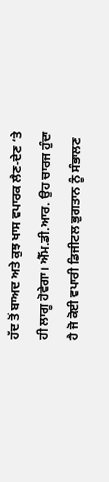ਹੱਦ ਤੋਂ ਬਾਅਦ ਅਤੇ ਕੁਝ ਖਾਸ ਵਪਾਰਕ ਲੈਣ-ਦੇਣ ‘ਤੇ ਹੀ ਲਾਗੂ ਹੋਵੇਗਾ। ਐੱਮ.ਡੀ.ਆਰ. ਉਹ ਚਾਰਜ ਹੁੰਦਾ ਹੈ ਜੋ ਕੋਈ ਵਪਾਰੀ ਡਿਜੀਟਲ ਭੁਗਤਾਨ ਨੂੰ ਸੰਭਾਲਣ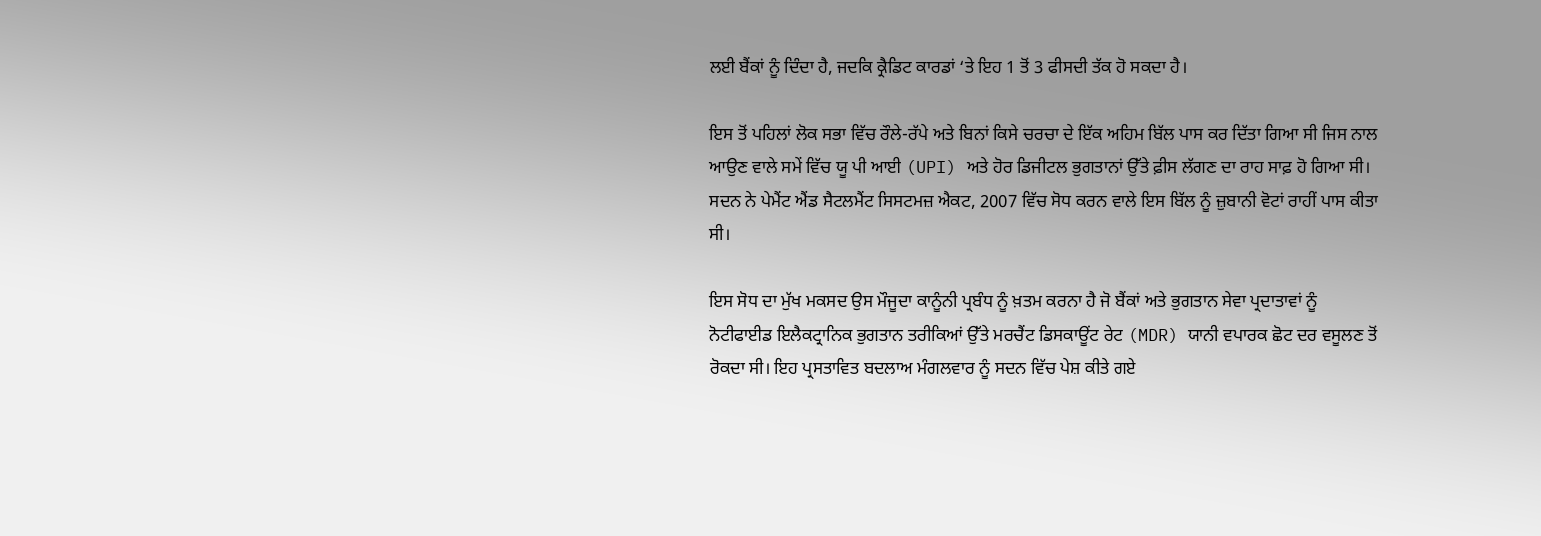ਲਈ ਬੈਂਕਾਂ ਨੂੰ ਦਿੰਦਾ ਹੈ, ਜਦਕਿ ਕ੍ਰੈਡਿਟ ਕਾਰਡਾਂ ‘ਤੇ ਇਹ 1 ਤੋਂ 3 ਫੀਸਦੀ ਤੱਕ ਹੋ ਸਕਦਾ ਹੈ।

ਇਸ ਤੋਂ ਪਹਿਲਾਂ ਲੋਕ ਸਭਾ ਵਿੱਚ ਰੌਲੇ-ਰੱਪੇ ਅਤੇ ਬਿਨਾਂ ਕਿਸੇ ਚਰਚਾ ਦੇ ਇੱਕ ਅਹਿਮ ਬਿੱਲ ਪਾਸ ਕਰ ਦਿੱਤਾ ਗਿਆ ਸੀ ਜਿਸ ਨਾਲ ਆਉਣ ਵਾਲੇ ਸਮੇਂ ਵਿੱਚ ਯੂ ਪੀ ਆਈ (UPI) ਅਤੇ ਹੋਰ ਡਿਜੀਟਲ ਭੁਗਤਾਨਾਂ ਉੱਤੇ ਫ਼ੀਸ ਲੱਗਣ ਦਾ ਰਾਹ ਸਾਫ਼ ਹੋ ਗਿਆ ਸੀ। ਸਦਨ ਨੇ ਪੇਮੈਂਟ ਐਂਡ ਸੈਟਲਮੈਂਟ ਸਿਸਟਮਜ਼ ਐਕਟ, 2007 ਵਿੱਚ ਸੋਧ ਕਰਨ ਵਾਲੇ ਇਸ ਬਿੱਲ ਨੂੰ ਜ਼ੁਬਾਨੀ ਵੋਟਾਂ ਰਾਹੀਂ ਪਾਸ ਕੀਤਾ ਸੀ।

ਇਸ ਸੋਧ ਦਾ ਮੁੱਖ ਮਕਸਦ ਉਸ ਮੌਜੂਦਾ ਕਾਨੂੰਨੀ ਪ੍ਰਬੰਧ ਨੂੰ ਖ਼ਤਮ ਕਰਨਾ ਹੈ ਜੋ ਬੈਂਕਾਂ ਅਤੇ ਭੁਗਤਾਨ ਸੇਵਾ ਪ੍ਰਦਾਤਾਵਾਂ ਨੂੰ ਨੋਟੀਫਾਈਡ ਇਲੈਕਟ੍ਰਾਨਿਕ ਭੁਗਤਾਨ ਤਰੀਕਿਆਂ ਉੱਤੇ ਮਰਚੈਂਟ ਡਿਸਕਾਊਂਟ ਰੇਟ (MDR) ਯਾਨੀ ਵਪਾਰਕ ਛੋਟ ਦਰ ਵਸੂਲਣ ਤੋਂ ਰੋਕਦਾ ਸੀ। ਇਹ ਪ੍ਰਸਤਾਵਿਤ ਬਦਲਾਅ ਮੰਗਲਵਾਰ ਨੂੰ ਸਦਨ ਵਿੱਚ ਪੇਸ਼ ਕੀਤੇ ਗਏ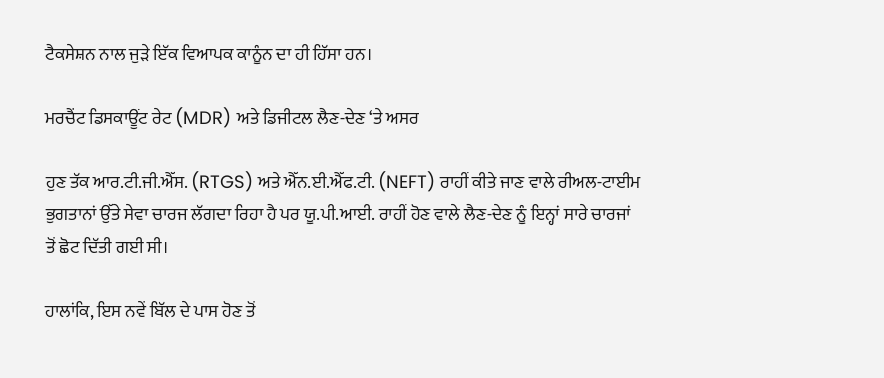ਟੈਕਸੇਸ਼ਨ ਨਾਲ ਜੁੜੇ ਇੱਕ ਵਿਆਪਕ ਕਾਨੂੰਨ ਦਾ ਹੀ ਹਿੱਸਾ ਹਨ।

ਮਰਚੈਂਟ ਡਿਸਕਾਊਂਟ ਰੇਟ (MDR) ਅਤੇ ਡਿਜੀਟਲ ਲੈਣ-ਦੇਣ ‘ਤੇ ਅਸਰ

ਹੁਣ ਤੱਕ ਆਰ.ਟੀ.ਜੀ.ਐੱਸ. (RTGS) ਅਤੇ ਐੱਨ.ਈ.ਐੱਫ.ਟੀ. (NEFT) ਰਾਹੀਂ ਕੀਤੇ ਜਾਣ ਵਾਲੇ ਰੀਅਲ-ਟਾਈਮ ਭੁਗਤਾਨਾਂ ਉੱਤੇ ਸੇਵਾ ਚਾਰਜ ਲੱਗਦਾ ਰਿਹਾ ਹੈ ਪਰ ਯੂ.ਪੀ.ਆਈ. ਰਾਹੀਂ ਹੋਣ ਵਾਲੇ ਲੈਣ-ਦੇਣ ਨੂੰ ਇਨ੍ਹਾਂ ਸਾਰੇ ਚਾਰਜਾਂ ਤੋਂ ਛੋਟ ਦਿੱਤੀ ਗਈ ਸੀ।

ਹਾਲਾਂਕਿ, ਇਸ ਨਵੇਂ ਬਿੱਲ ਦੇ ਪਾਸ ਹੋਣ ਤੋਂ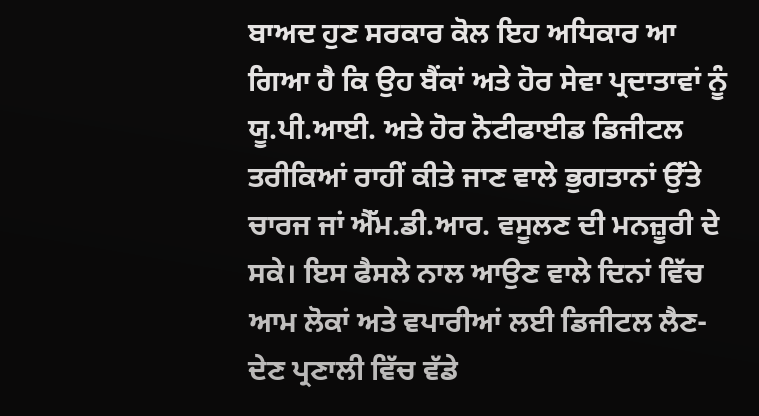ਬਾਅਦ ਹੁਣ ਸਰਕਾਰ ਕੋਲ ਇਹ ਅਧਿਕਾਰ ਆ ਗਿਆ ਹੈ ਕਿ ਉਹ ਬੈਂਕਾਂ ਅਤੇ ਹੋਰ ਸੇਵਾ ਪ੍ਰਦਾਤਾਵਾਂ ਨੂੰ ਯੂ.ਪੀ.ਆਈ. ਅਤੇ ਹੋਰ ਨੋਟੀਫਾਈਡ ਡਿਜੀਟਲ ਤਰੀਕਿਆਂ ਰਾਹੀਂ ਕੀਤੇ ਜਾਣ ਵਾਲੇ ਭੁਗਤਾਨਾਂ ਉੱਤੇ ਚਾਰਜ ਜਾਂ ਐੱਮ.ਡੀ.ਆਰ. ਵਸੂਲਣ ਦੀ ਮਨਜ਼ੂਰੀ ਦੇ ਸਕੇ। ਇਸ ਫੈਸਲੇ ਨਾਲ ਆਉਣ ਵਾਲੇ ਦਿਨਾਂ ਵਿੱਚ ਆਮ ਲੋਕਾਂ ਅਤੇ ਵਪਾਰੀਆਂ ਲਈ ਡਿਜੀਟਲ ਲੈਣ-ਦੇਣ ਪ੍ਰਣਾਲੀ ਵਿੱਚ ਵੱਡੇ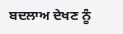ਬਦਲਾਅ ਦੇਖਣ ਨੂੰ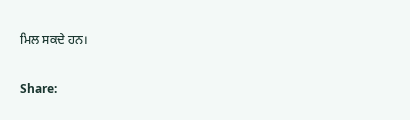ਮਿਲ ਸਕਦੇ ਹਨ।

Share: